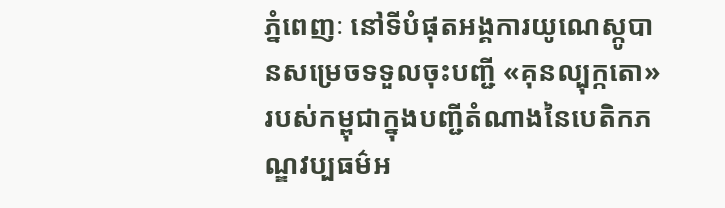ភ្នំពេញៈ នៅទីបំផុតអង្គការយូណេស្កូបានសម្រេចទទួលចុះបញ្ជី «គុនល្បុក្កតោ» របស់កម្ពុជាក្នុងបញ្ជីតំណាងនៃបេតិកភណ្ឌវប្បធម៌អ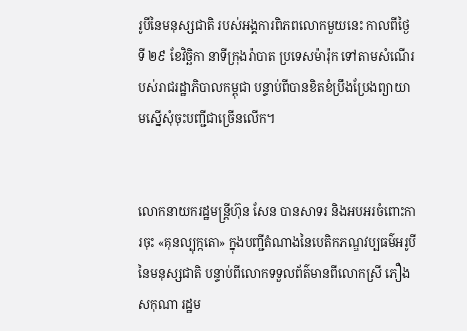រូបីនៃមនុស្សជាតិ របស់អង្គការពិភពលោកមួយនេះ កាលពីថ្ងៃទី ២៩ ខែវិច្ឆិកា នាទីក្រុងរ៉ាបាត ប្រទេសម៉ារ៉ុក ទៅតាមសំណើរបស់រាជរដ្ឋាភិបាលកម្ពុជា បន្ទាប់ពីបានខិតខំប្រឹងប្រែងព្យាយាមស្នើសុំចុះបញ្ជីជាច្រើនលើក។


លោកនាយករដ្ឋមន្ត្រីហ៊ុន សែន បានសាទរ និងអបអរចំពោះការចុះ «គុនល្បុក្កតោ» ក្នុងបញ្ជីតំណាងនៃបេតិកភណ្ឌវប្បធម៌អរូបីនៃមនុស្សជាតិ បន្ទាប់ពីលោកទទួលព័ត៌មានពីលោកស្រី ភឿង សកុណា រដ្ឋម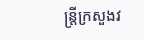ន្ត្រីក្រសួងវ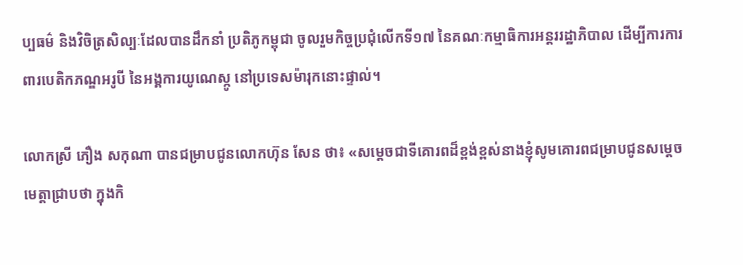ប្បធម៌ និងវិចិត្រសិល្បៈដែលបានដឹកនាំ ប្រតិភូកម្ពុជា ចូលរួមកិច្ចប្រជុំលើកទី១៧ នៃគណៈកម្មាធិការអន្តររដ្ឋាភិបាល ដើម្បីការការពារបេតិកភណ្ឌអរូបី នៃអង្គការយូណេស្កូ នៅប្រទេសម៉ារុកនោះផ្ទាល់។

លោកស្រី ភឿង សកុណា បានជម្រាបជូនលោកហ៊ុន សែន ថា៖ «សម្តេចជាទីគោរពដ៏ខ្ពង់ខ្ពស់នាងខ្ញុំសូមគោរពជម្រាបជូនសម្តេចមេត្តាជ្រាបថា ក្នុងកិ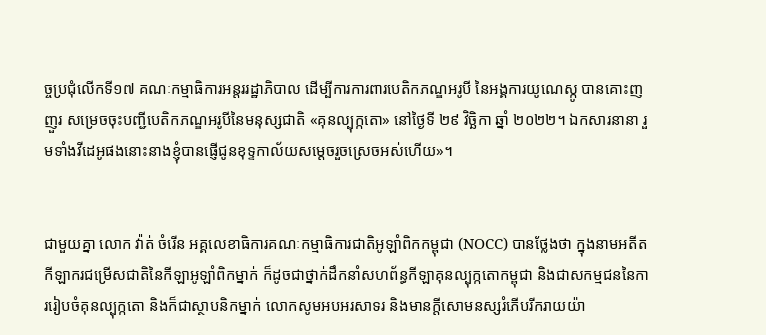ច្ចប្រជុំលើកទី១៧ គណៈកម្មាធិការអន្តររដ្ឋាភិបាល ដើម្បីការការពារបេតិកភណ្ឌអរូបី នៃអង្គការយូណេស្កូ បានគោះញញួរ សម្រេចចុះបញ្ជីបេតិកភណ្ឌអរូបីនៃមនុស្សជាតិ «គុនល្បុក្កតោ» នៅថ្ងៃទី ២៩ វិច្ឆិកា ឆ្នាំ ២០២២។ ឯកសារនានា រួមទាំងវីដេអូផងនោះនាងខ្ញុំបានផ្ញើជូនខុទ្ទកាល័យសម្តេចរួចស្រេចអស់ហើយ»។


ជាមួយគ្នា លោក វ៉ាត់ ចំរើន អគ្គលេខាធិការគណៈកម្មាធិការជាតិអូឡាំពិកកម្ពុជា (NOCC) បានថ្លែងថា ក្នុងនាមអតីតកីឡាករជម្រើសជាតិនៃកីឡាអូឡាំពិកម្នាក់ ក៏ដូចជាថ្នាក់ដឹកនាំសហព័ន្ធកីឡាគុនល្បុក្កតោកម្ពុជា និងជាសកម្មជននៃការរៀបចំគុនល្បុក្កតោ និងក៏ជាស្ថាបនិកម្នាក់ លោកសូមអបអរសាទរ និងមានក្ដីសោមនស្សរំភើបរីករាយយ៉ា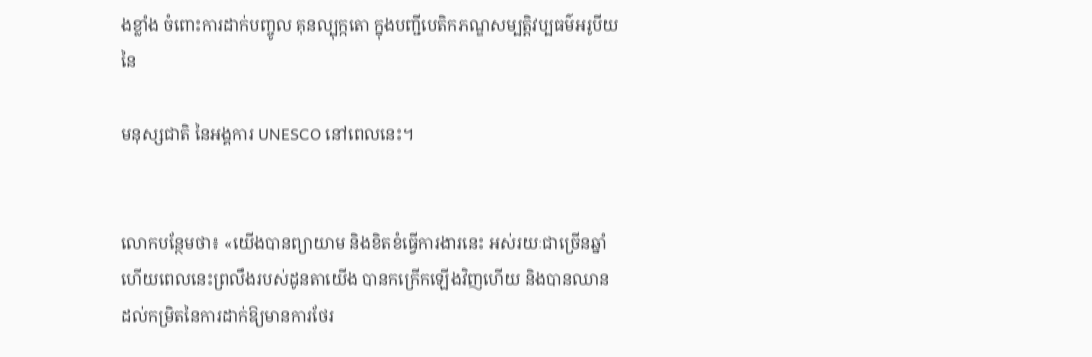ងខ្លាំង ចំពោះការដាក់បញ្ចូល គុនល្បុក្កតោ ក្នុងបញ្ជីបេតិកភណ្ឌសម្បត្តិវប្បធម៌អរូបីយនៃ

មនុស្សជាតិ នៃអង្គការ UNESCO នៅពេលនេះ។


លោកបន្ថែមថា៖ «យើងបានព្យាយាម និងខិតខំធ្វើការងារនេះ អស់រយៈជាច្រើនឆ្នាំហើយពេលនេះព្រលឹងរបស់ដូនតាយើង បានកក្រើកឡើងវិញហើយ និងបានឈានដល់កម្រិតនៃការដាក់ឱ្យមានការថែរ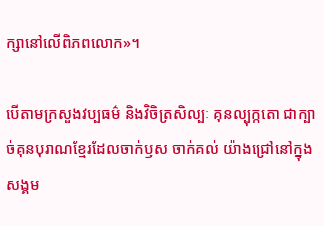ក្សានៅលើពិភពលោក»។

បើតាមក្រសួងវប្បធម៌ និងវិចិត្រសិល្បៈ គុនល្បុក្កតោ ជាក្បាច់គុនបុរាណខ្មែរដែលចាក់ឫស ចាក់គល់ យ៉ាងជ្រៅនៅក្នុងសង្គម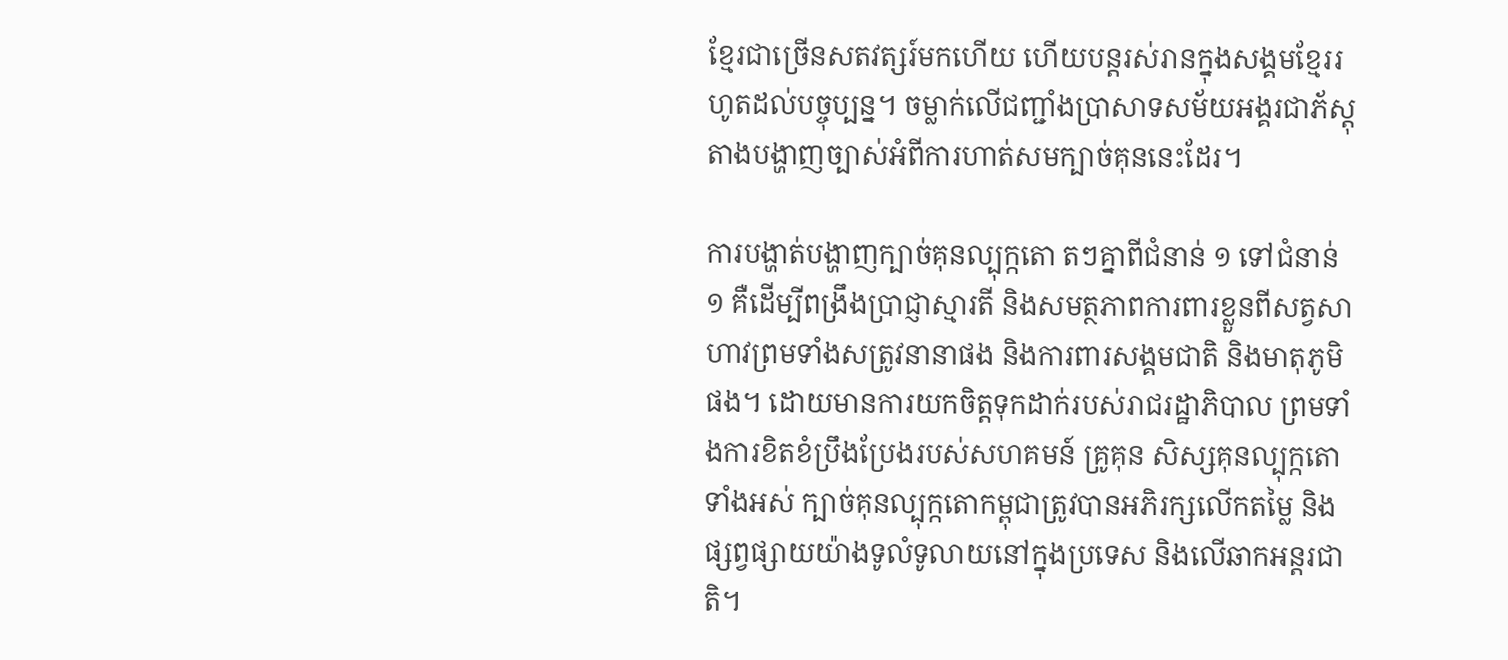ខ្មែរជាច្រើនសតវត្សរ៍មកហើយ ហើយបន្តរស់រានក្នុងសង្គមខ្មែររហូតដល់បច្ចុប្បន្ន។ ចម្លាក់លើជញ្ជាំងប្រាសាទសម័យអង្គរជាភ័ស្តុតាងបង្ហាញច្បាស់អំពីការហាត់សមក្បាច់គុននេះដែរ។

ការបង្ហាត់បង្ហាញក្បាច់គុនល្បុក្កតោ តៗគ្នាពីជំនាន់ ១ ទៅជំនាន់ ១ គឺដើម្បីពង្រឹងប្រាជ្ញាស្មារតី និងសមត្ថភាពការពារខ្លួនពីសត្វសាហាវព្រមទាំងសត្រូវនានាផង និងការពារសង្គមជាតិ និងមាតុភូមិផង។ ដោយមានការយកចិត្តទុកដាក់របស់រាជរដ្ឋាភិបាល ព្រមទាំងការខិតខំប្រឹងប្រែងរបស់សហគមន៍ គ្រូគុន សិស្សគុនល្បុក្កតោទាំងអស់ ក្បាច់គុនល្បុក្កតោកម្ពុជាត្រូវបានអភិរក្សលើកតម្លៃ និងផ្សព្វផ្សាយយ៉ាងទូលំទូលាយនៅក្នុងប្រទេស និងលើឆាកអន្តរជាតិ។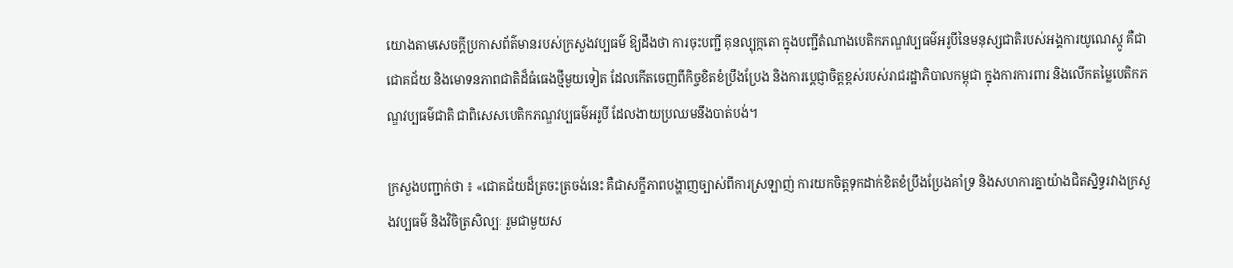យោងតាមសេចក្តីប្រកាសព័ត៌មានរបស់ក្រសួងវប្បធម៌ ឱ្យដឹងថា ការចុះបញ្ជី គុនល្បុក្កតោ ក្នុងបញ្ជីតំណាងបេតិកភណ្ឌវប្បធម៌អរូបីនៃមនុស្សជាតិរបស់អង្គការយូណេស្កូ គឺជាជោគជ័យ និងមោទនភាពជាតិដ៏ធំធេងថ្មីមួយទៀត ដែលកើតចេញពីកិច្ចខិតខំប្រឹងប្រែង និងការប្ដេជ្ញាចិត្តខ្ពស់របស់រាជរដ្ឋាភិបាលកម្ពុជា ក្នុងការការពារ និងលើកតម្លៃបេតិកភណ្ឌវប្បធម៌ជាតិ ជាពិសេសបេតិកភណ្ឌវប្បធម៌អរូបី ដែលងាយប្រឈមនឹងបាត់បង់។

ក្រសួងបញ្ជាក់ថា ៖ «ជោគជ័យដ៏ត្រចះត្រចង់នេះ គឺជាសក្ខីភាពបង្ហាញច្បាស់ពីការស្រឡាញ់ ការយកចិត្តទុកដាក់ខិតខំប្រឹងប្រែងគាំទ្រ និងសហការគ្នាយ៉ាងជិតស្និទ្ធរវាងក្រសួងវប្បធម៌ និងវិចិត្រសិល្បៈ រួមជាមួយស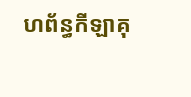ហព័ន្ធកីឡាគុ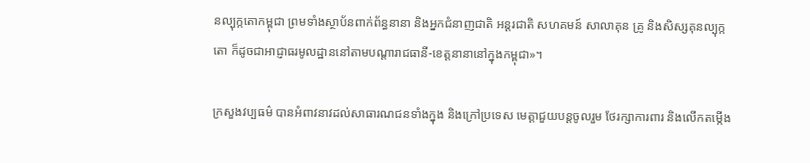នល្បុក្កតោកម្ពុជា ព្រមទាំងស្ថាប័នពាក់ព័ន្ធនានា និងអ្នកជំនាញជាតិ អន្តរជាតិ សហគមន៍ សាលាគុន គ្រូ និងសិស្សគុនល្បុក្កតោ ក៏ដូចជាអាជ្ញាធរមូលដ្ឋាននៅតាមបណ្តារាជធានី-ខេត្តនានានៅក្នុងកម្ពុជា»។

ក្រសួងវប្បធម៌ បានអំពាវនាវដល់សាធារណជនទាំងក្នុង និងក្រៅប្រទេស មេត្តាជួយបន្តចូលរួម ថែរក្សាការពារ និងលើកតម្កើង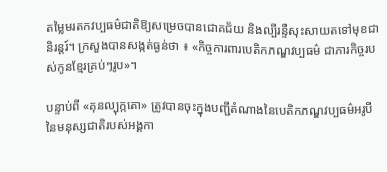តម្លៃមរតកវប្បធម៌ជាតិឱ្យសម្រេចបានជោគជ័យ និងល្បីរន្ទឺសុះសាយតទៅមុខជានិរន្តរ៍។ ក្រសួងបានសង្កត់ធ្ងន់ថា ៖ «កិច្ចការពារបេតិកភណ្ឌវប្បធម៌ ជាភារកិច្ចរបស់កូនខ្មែរគ្រប់ៗរូប»។

បន្ទាប់ពី «គុនល្បុក្កតោ» ត្រូវបានចុះក្នុងបញ្ជីតំណាងនៃបេតិកភណ្ឌវប្បធម៌អរូបីនៃមនុស្សជាតិរបស់អង្គកា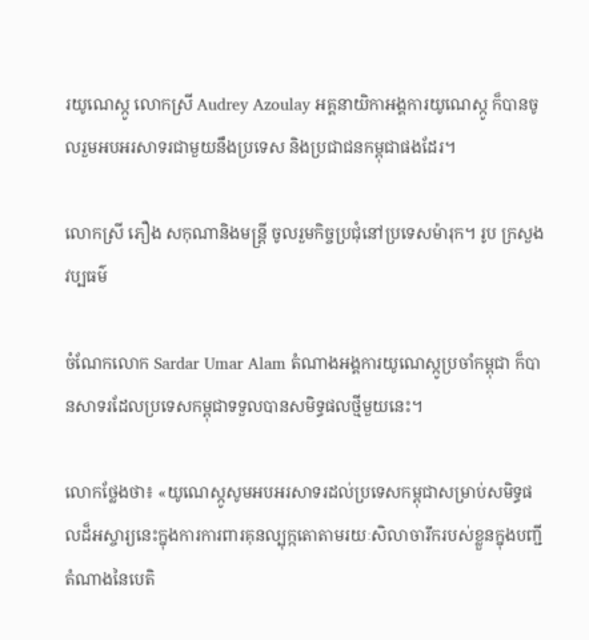រយូណេស្កូ លោកស្រី Audrey Azoulay អគ្គនាយិកាអង្គការយូណេស្កូ ក៏បានចូលរួមអបអរសាទរជាមួយនឹងប្រទេស និងប្រជាជនកម្ពុជាផងដែរ។

លោកស្រី ភឿង សកុណានិងមន្ត្រី ចូលរួមកិច្ចប្រជុំនៅប្រទេសម៉ារុក។ រូប ក្រសួងវប្បធម៌

ចំណែកលោក Sardar Umar Alam តំណាងអង្គការយូណេស្កូប្រចាំកម្ពុជា ក៏បានសាទរដែលប្រទេសកម្ពុជាទទួលបានសមិទ្ធផលថ្មីមួយនេះ។

លោកថ្លែងថា៖ «យូណេស្កូសូមអបអរសាទរដល់ប្រទេសកម្ពុជាសម្រាប់សមិទ្ធផលដ៏អស្ចារ្យនេះក្នុងការការពារគុនល្បុក្កតោតាមរយៈសិលាចារឹករបស់ខ្លួនក្នុងបញ្ជីតំណាងនៃបេតិ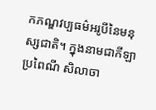កភណ្ឌវប្បធម៌អរូបីនៃមនុស្សជាតិ។ ក្នុងនាមជាកីឡាប្រពៃណី សិលាចា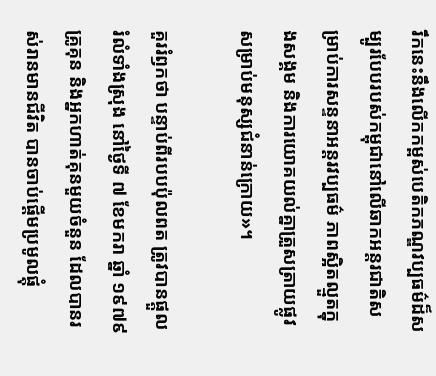រឹកនេះនឹងលើកកម្ពស់បេតិកភណ្ឌវប្បធម៌ដ៏សម្បូរបែបរបស់កម្ពុជានៅលើឆាកអន្តរជាតិសម្រាប់ការសន្ទនាអន្តរវប្បធម៌ ភាពស្អិតល្មួតក្នុងសង្គម និងការយោគយល់គ្នាត្រួសត្រាយផ្លូវសម្រាប់មនុស្សជំនាន់ក្រោយ»។

គួររំឭកថា បន្ទាប់ពីរបបប៉ុលពត ត្រូវបានផ្តួលរំលំទាំងស្រុង នៅថ្ងៃទី ៧ ខែមករា ឆ្នាំ ១៩៧៩ គ្រូគុន និងអ្នកហាត់គុនមួយចំនួន ដែលបានរស់រានមានជីវិត បានចាប់ផ្តើមប្រមូលផ្តុំ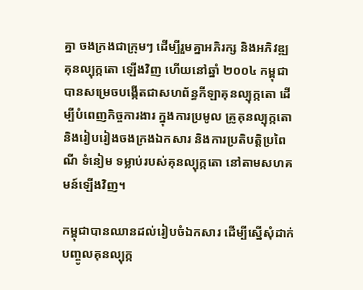គ្នា ចងក្រងជាក្រុមៗ ដើម្បីរួមគ្នាអភិរក្ស និងអភិវឌ្ឍគុនល្បុក្កតោ ឡើងវិញ ហើយនៅឆ្នាំ ២០០៤ កម្ពុជា បានសម្រេចបង្កើតជាសហព័ន្ធកីឡាគុនល្បុក្កតោ ដើម្បីបំពេញកិច្ចការងារ ក្នុងការប្រមូល គ្រូគុនល្បុក្កតោ និងរៀបរៀងចងក្រងឯកសារ និងការប្រតិបត្តិប្រពៃណី ទំនៀម ទម្លាប់របស់គុនល្បុក្កតោ នៅតាមសហគមន៍ឡើងវិញ។

កម្ពុជាបានឈានដល់រៀបចំឯកសារ ដើម្បីស្នើសុំដាក់បញ្ចូលគុនល្បុក្ក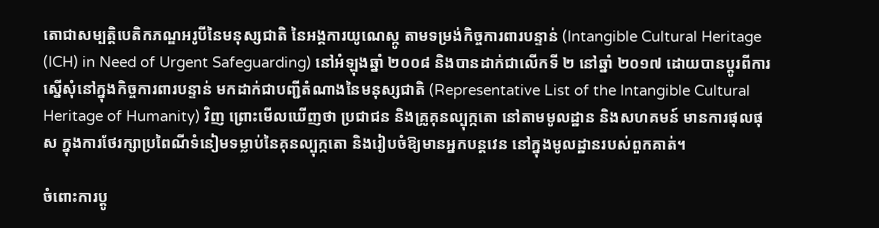តោជាសម្បត្តិបេតិកភណ្ឌអរូបីនៃមនុស្សជាតិ នៃអង្គការយូណេស្កូ តាមទម្រង់កិច្ចការពារបន្ទាន់ (Intangible Cultural Heritage (ICH) in Need of Urgent Safeguarding) នៅអំឡុងឆ្នាំ ២០០៨ និងបានដាក់ជាលើកទី ២ នៅឆ្នាំ ២០១៧ ដោយបានប្តូរពីការស្នើសុំនៅក្នុងកិច្ចការពារបន្ទាន់ មកដាក់ជាបញ្ជីតំណាងនៃមនុស្សជាតិ (Representative List of the Intangible Cultural Heritage of Humanity) វិញ ព្រោះមើលឃើញថា ប្រជាជន និងគ្រូគុនល្បុក្កតោ នៅតាមមូលដ្ឋាន និងសហគមន៍ មានការផុលផុស ក្នុងការថែរក្សាប្រពៃណីទំនៀមទម្លាប់នៃគុនល្បុក្កតោ និងរៀបចំឱ្យមានអ្នកបន្តវេន នៅក្នុងមូលដ្ឋានរបស់ពួកគាត់។

ចំពោះការប្តូ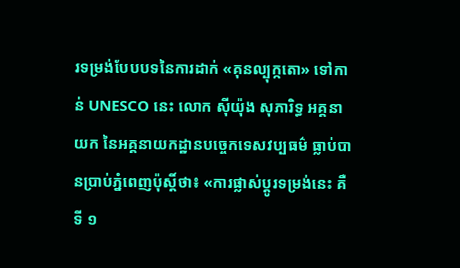រទម្រង់បែបបទនៃការដាក់ «គុនល្បុក្កតោ» ទៅកាន់ UNESCO នេះ លោក ស៊ីយ៉ុង សុភារិទ្ធ អគ្គនាយក នៃអគ្គនាយកដ្ឋានបច្ចេកទេសវប្បធម៌ ធ្លាប់បានប្រាប់ភ្នំពេញប៉ុស្តិ៍ថា៖ «ការផ្លាស់ប្តូរទម្រង់នេះ គឺទី ១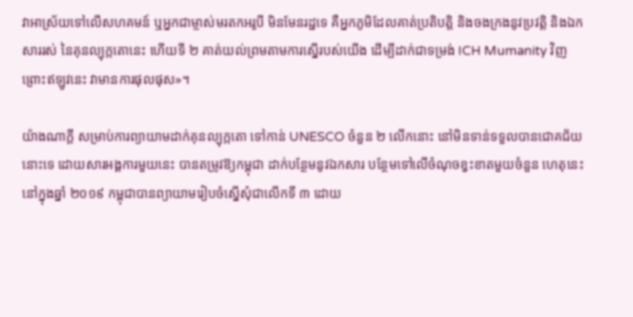វាអាស្រ័យទៅលើសហគមន៍ ឬអ្នកជាម្ចាស់មរតកអរូបី មិនមែនរដ្ឋទេ គឺអ្នកភូមិដែលគាត់ប្រតិបត្តិ និងចងក្រងនូវប្រវត្តិ និងឯកសាររស់ នៃគុនល្បុក្កតោនេះ ហើយទី ២ គាត់យល់ព្រមតាមការស្នើរបស់យើង ដើម្បីដាក់ជាទម្រង់ ICH Mumanity វិញ ព្រោះឥឡូវនេះ វាមានការផុលផុស»។

យ៉ាងណាក្តី សម្រាប់ការព្យាយាមដាក់គុនល្បុក្កតោ ទៅកាន់ UNESCO ចំនួន ២ លើកនោះ នៅមិនទាន់ទទួលបានជោគជ័យនោះទេ ដោយសារអង្គការមួយនេះ បានតម្រូវឱ្យកម្ពុជា ដាក់បន្ថែមនូវឯកសារ បន្ថែមទៅលើចំណុចខ្វះខាតមួយចំនួន ហេតុនេះ នៅក្នុងឆ្នាំ ២០១៩ កម្ពុជាបានព្យាយាមរៀបចំស្នើសុំជាលើកទី ៣ ដោយ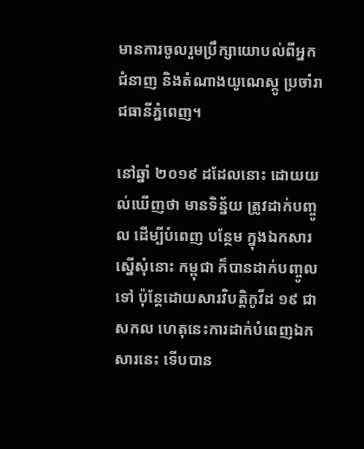មានការចូលរួមប្រឹក្សាយោបល់ពីអ្នកជំនាញ និងតំណាងយូណេស្កូ ប្រចាំរាជធានីភ្នំពេញ។

នៅឆ្នាំ ២០១៩ ដដែលនោះ ដោយយល់ឃើញថា មានទិន្ន័យ ត្រូវដាក់បញ្ចូល ដើម្បីបំពេញ បន្ថែម ក្នុងឯកសារស្នើសុំនោះ កម្ពុជា ក៏បានដាក់បញ្ចូលទៅ ប៉ុន្តែដោយសារវិបត្តិកូវីដ ១៩ ជាសកល ហេតុនេះការដាក់បំពេញឯកសារនេះ ទើបបាន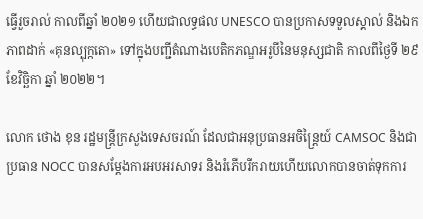ធ្វើរួចរាល់ កាលពីឆ្នាំ ២០២១ ហើយជាលទ្ធផល UNESCO បានប្រកាសទទួលស្គាល់ និងឯកភាពដាក់ «គុនល្បុក្កតោ» ទៅក្នុងបញ្ជីតំណាងបេតិកភណ្ឌអរូបីនៃមនុស្សជាតិ កាលពីថ្ងៃទី ២៩ ខែវិច្ឆិកា ឆ្នាំ ២០២២។

លោក ថោង ខុន រដ្ឋមន្ដ្រីក្រសួងទេសចរណ៍ ដែលជាអនុប្រធានអចិន្រៃ្តយ៍ CAMSOC និងជាប្រធាន NOCC បានសម្ដែងការអបអរសាទរ និងរំភើបរីករាយហើយលោកបានចាត់ទុកការ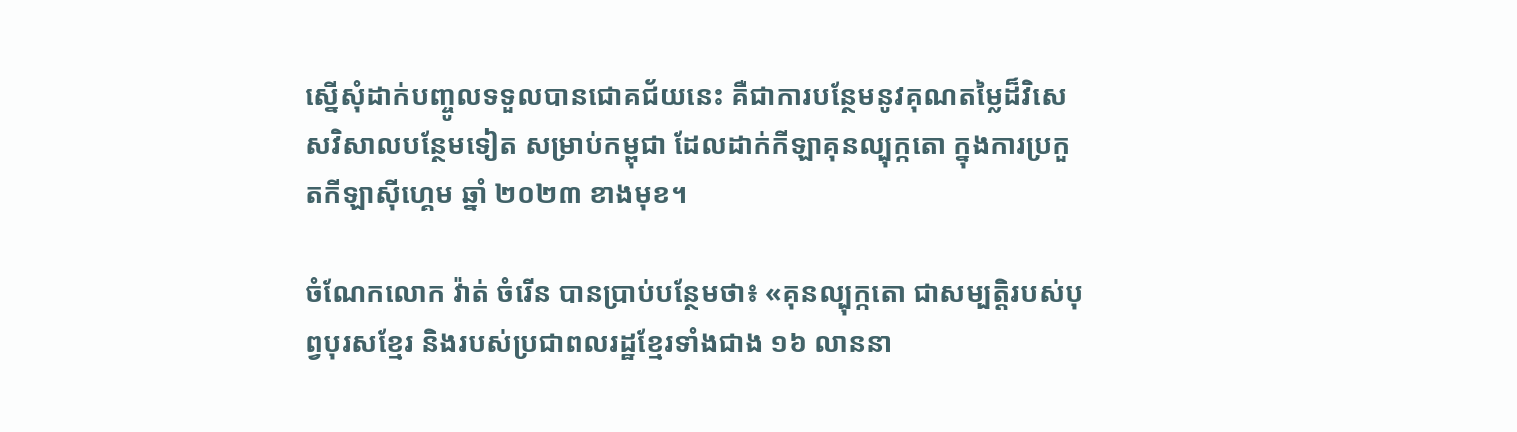ស្នើសុំដាក់បញ្ចូលទទួលបានជោគជ័យនេះ គឺជាការបន្ថែមនូវគុណតម្លៃដ៏វិសេសវិសាលបន្ថែមទៀត សម្រាប់កម្ពុជា ដែលដាក់កីឡាគុនល្បុក្កតោ ក្នុងការប្រកួតកីឡាស៊ីហ្គេម ឆ្នាំ ២០២៣ ខាងមុខ។

ចំណែកលោក វ៉ាត់ ចំរើន បានប្រាប់បន្ថែមថា៖ «គុនល្បុក្កតោ ជាសម្បត្តិរបស់បុព្វបុរសខ្មែរ និងរបស់ប្រជាពលរដ្ឋខ្មែរទាំងជាង ១៦ លាននា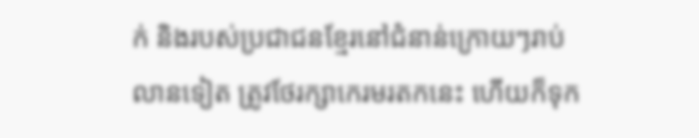ក់ និងរបស់ប្រជាជនខ្មែរនៅជំនាន់ក្រោយៗរាប់លានទៀត ត្រូវថែរក្សាកេរមរតកនេះ ហើយក៏ទុក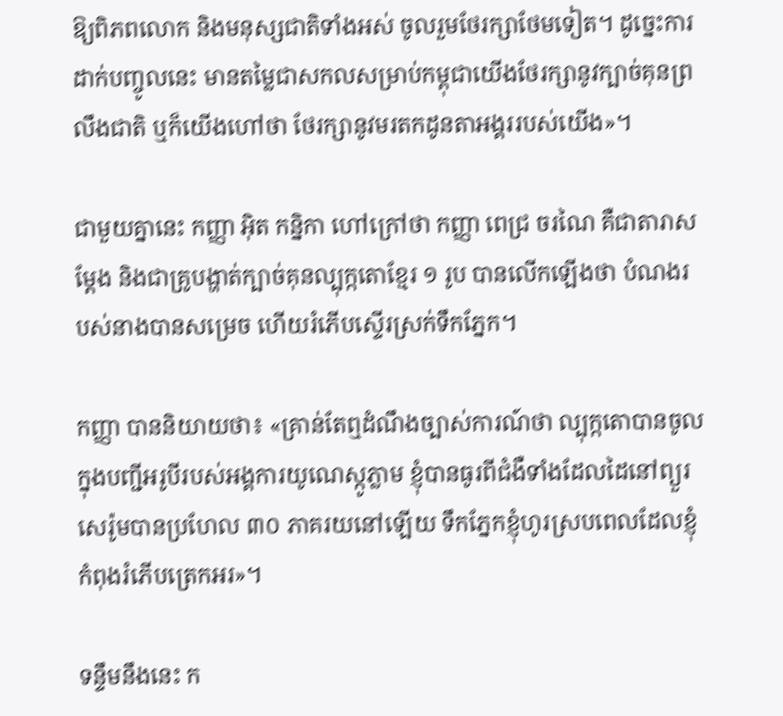ឱ្យពិភពលោក និងមនុស្សជាតិទាំងអស់ ចូលរួមថែរក្សាថែមទៀត។ ដូច្នេះការដាក់បញ្ចូលនេះ មានតម្លៃជាសកលសម្រាប់កម្ពុជាយើងថែរក្សានូវក្បាច់គុនព្រលឹងជាតិ ឬក៏យើងហៅថា ថែរក្សានូវមរតកដូនតាអង្គររបស់យើង»។

ជាមួយគ្នានេះ កញ្ញា អ៊ិត កន្និកា ហៅក្រៅថា កញ្ញា ពេជ្រ ចរណៃ គឺជាតារាសម្តែង និងជាគ្រូបង្ហាត់ក្បាច់គុនល្បុក្កតោខ្មែរ ១ រូប បានលើកឡើងថា បំណងរបស់នាងបានសម្រេច ហើយរំភើបស្ទើរស្រក់ទឹកភ្នែក។

កញ្ញា បាននិយាយថា៖ «គ្រាន់តែឮដំណឹងច្បាស់ការណ៍ថា ល្បុក្កតោបានចូលក្នុងបញ្ជីអរូបីរបស់អង្គការយូណេស្កូភ្លាម ខ្ញុំបានធូរពីជំងឺទាំងដែលដៃនៅព្យួរសេរ៉ូមបានប្រហែល ៣០ ភាគរយនៅឡើយ ទឹកភ្នែកខ្ញុំហូរស្របពេលដែលខ្ញុំកំពុងរំភើបត្រេកអរ»។

ទន្ទឹមនឹងនេះ ក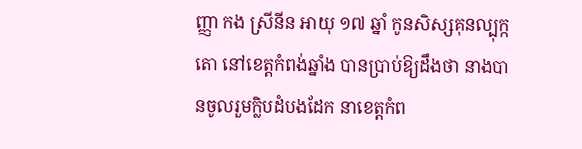ញ្ញា កង ស្រីនីន អាយុ ១៧ ឆ្នាំ កូនសិស្សគុនល្បុក្កតោ នៅខេត្តកំពង់ឆ្នាំង បានប្រាប់ឱ្យដឹងថា នាងបានចូលរួមក្លិបដំបងដែក នាខេត្តកំព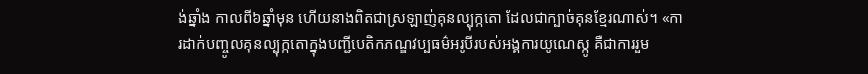ង់ឆ្នាំង កាលពី៦ឆ្នាំមុន ហើយនាងពិតជាស្រឡាញ់គុនល្បុក្កតោ ដែលជាក្បាច់គុនខ្មែរណាស់។ «ការដាក់បញ្ចូលគុនល្បុក្កតោក្នុងបញ្ជីបេតិកភណ្ឌវប្បធម៌អរូបីរបស់អង្គការយូណេស្កូ គឺជាការរួម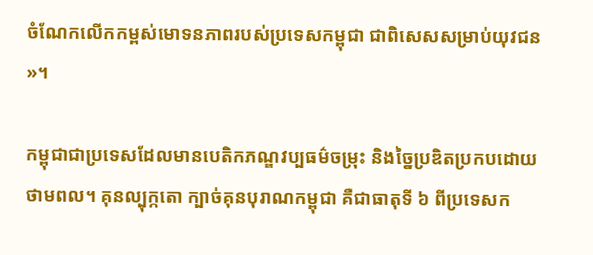ចំណែកលើកកម្ពស់មោទនភាពរបស់ប្រទេសកម្ពុជា ជាពិសេសសម្រាប់យុវជន»។

កម្ពុជាជាប្រទេសដែលមានបេតិកភណ្ឌវប្បធម៌ចម្រុះ និងច្នៃប្រឌិតប្រកបដោយថាមពល។ គុនល្បុក្កតោ ក្បាច់គុនបុរាណកម្ពុជា គឺជាធាតុទី ៦ ពីប្រទេសក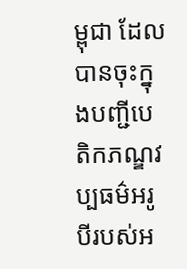ម្ពុជា ដែលបានចុះក្នុងបញ្ជីបេតិកភណ្ឌវប្បធម៌អរូបីរបស់អ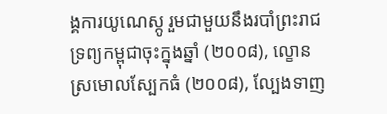ង្គការយូណេស្កូ រួមជាមួយនឹងរបាំព្រះរាជទ្រព្យកម្ពុជាចុះក្នុងឆ្នាំ (២០០៨), ល្ខោនស្រមោលស្បែកធំ (២០០៨), ល្បែងទាញ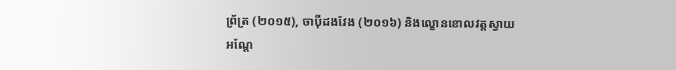ព្រ័ត្រ (២០១៥), ចាប៉ីដងវែង (២០១៦) និងល្ខោនខោលវត្តស្វាយអណ្តែ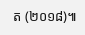ត (២០១៨)៕